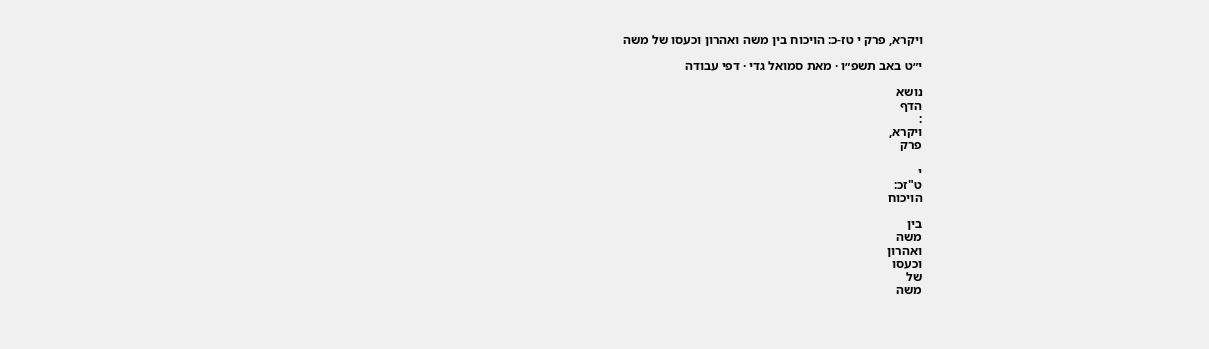ויקרא, פרק י טז-כ: הויכוח בין משה ואהרון וכעסו של משה

י״ט באב תשפ״ו · מאת סמואל גדי · דפי עבודה

נושא
הדף
:
ויקרא,
פרק

י
ט"זכ:
הויכוח

בין
משה
ואהרון
וכעסו
של
משה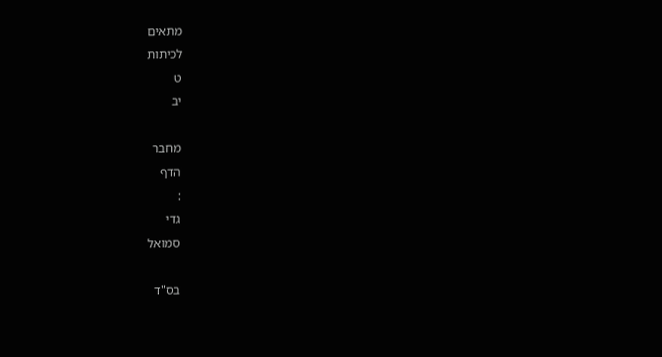מתאים
לכיתות
ט
יב

מחבר
הדף
:
גדי
סמואל

בס"ד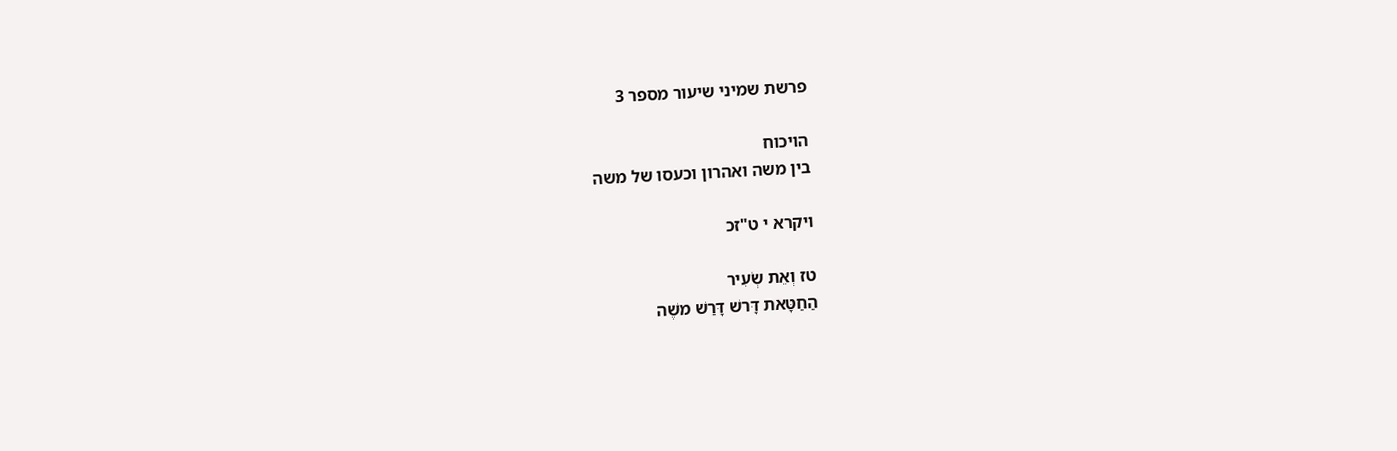פרשת שמיני שיעור מספר 3

הויכוח
בין משה ואהרון וכעסו של משה

ויקרא י ט"זכ

טז וְאֵת שְׂעִיר
הַחַטָּאת דָּרשׁ דָּרַשׁ משֶׁה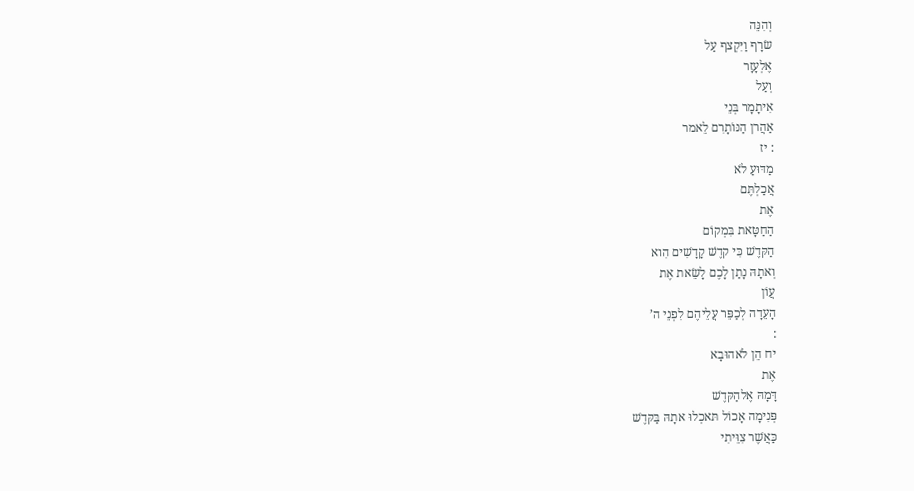וְהִנֵּה
שׂרָף וַיִּקְצף עַל
אֶלְעָזָר
וְעַל
אִיתָמָר בְּנֵי
אַהֲרן הַנּוֹתָרִם לֵאמר
: יז
מַדּוּעַ לֹא
אֲכַלְתֶּם
אֶת
הַחַטָּאת בִּמְקוֹם
הַקּדֶשׁ כִּי קדֶשׁ קָדָשִׁים הִוא
וְאתָהּ נָתַן לָכֶם לָשֵׂאת אֶת
עֲוֹן
הָעֵדָה לְכַפֵּר עֲלֵיהֶם לִפְנֵי ה’
:
יח הֵן לֹאהוּבָא
אֶת
דָּמָהּ אֶלהַקּדֶשׁ
פְּנִימָה אָכוֹל תּאכְלוּ אתָהּ בַּקּדֶשׁ
כַּאֲשֶׁר צִוֵּיתִי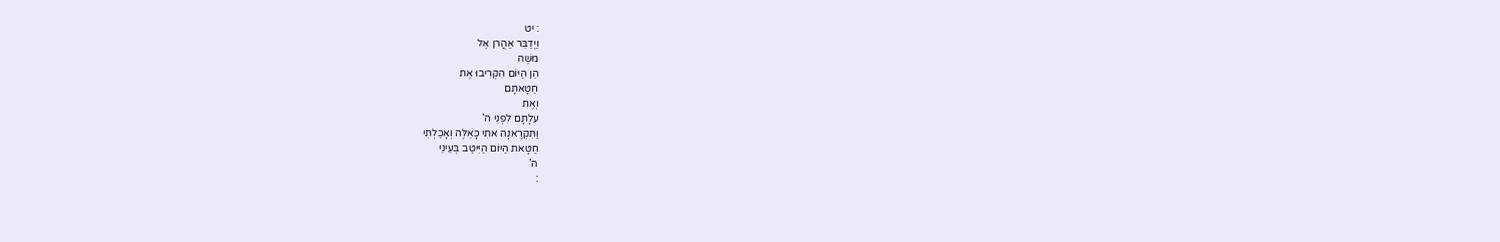: יט
וַיְדַבֵּר אַהֲרן אֶל
משֶׁה
הֵן הַיּוֹם הִקְרִיבוּ אֶת
חַטָּאתָם
וְאֶת
עלָתָם לִפְנֵי ה’
וַתִּקְרֶאנָה אתִי כָּאֵלֶּה וְאָכַלְתִּי
חַטָּאת הַיּוֹם הַיִּיטַב בְּעֵינֵי
ה’
: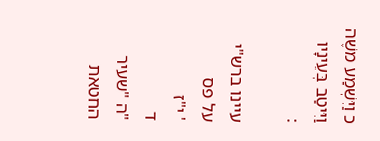כ וַיִּשְׁמַע משֶׁה
וַיִּיטַב בְּעֵינָיו
:

עיינו ברש"י
על פס
' י"ז
ד
"ה "שעיר
החטאת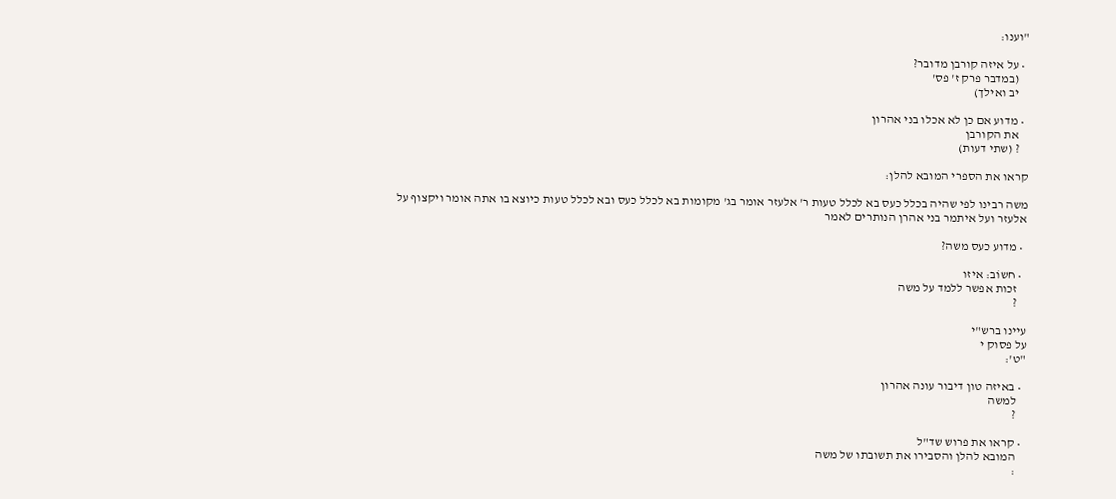"וענו:

  • על איזה קורבן מדובר?
    (במדבר פרק ז' פס'
    יב ואילך)

  • מדוע אם כן לא אכלו בני אהרון
    את הקורבן
    ? (שתי דעות)

קראו את הספרי המובא להלן:

משה רבינו לפי שהיה בכלל כעס בא לכלל טעות ר' אלעזר אומר בג' מקומות בא לכלל כעס ובא לכלל טעות כיוצא בו אתה אומר ויקצוף על אלעזר ועל איתמר בני אהרן הנותרים לאמר

  • מדוע כעס משה?

  • חשוֹב: איזו
    זכות אפשר ללמד על משה
    ?

עיינו ברש"י
על פסוק י
"ט':

  • באיזה טון דיבור עונה אהרון
    למשה
    ?

  • קראו את פרוש שד"ל
    המובא להלן והסבירו את תשובתו של משה
    :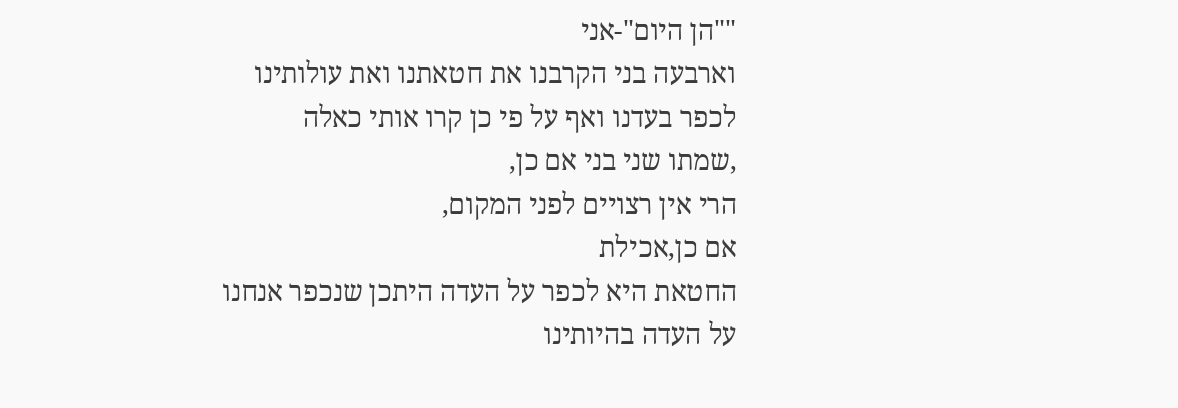""הן היום"-אני
וארבעה בני הקרבנו את חטאתנו ואת עולותינו
לכפר בעדנו ואף על פי כן קרו אותי כאלה
,שמתו שני בני אם כן,
הרי אין רצויים לפני המקום,
אם כן,אכילת
החטאת היא לכפר על העדה היתכן שנכפר אנחנו
על העדה בהיותינו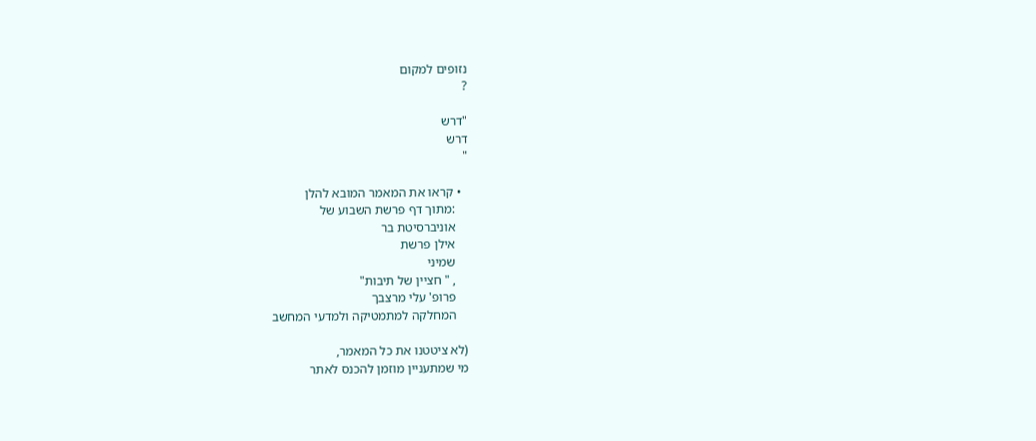נזופים למקום
?

"דרש
דרש
"

  • קראו את המאמר המובא להלן
    :מתוך דף פרשת השבוע של
    אוניברסיטת בר
    אילן פרשת
    שמיני
    , " חציין של תיבות"
    פרופ' עלי מרצבך
    המחלקה למתמטיקה ולמדעי המחשב

(לא ציטטנו את כל המאמר,
מי שמתעניין מוזמן להכנס לאתר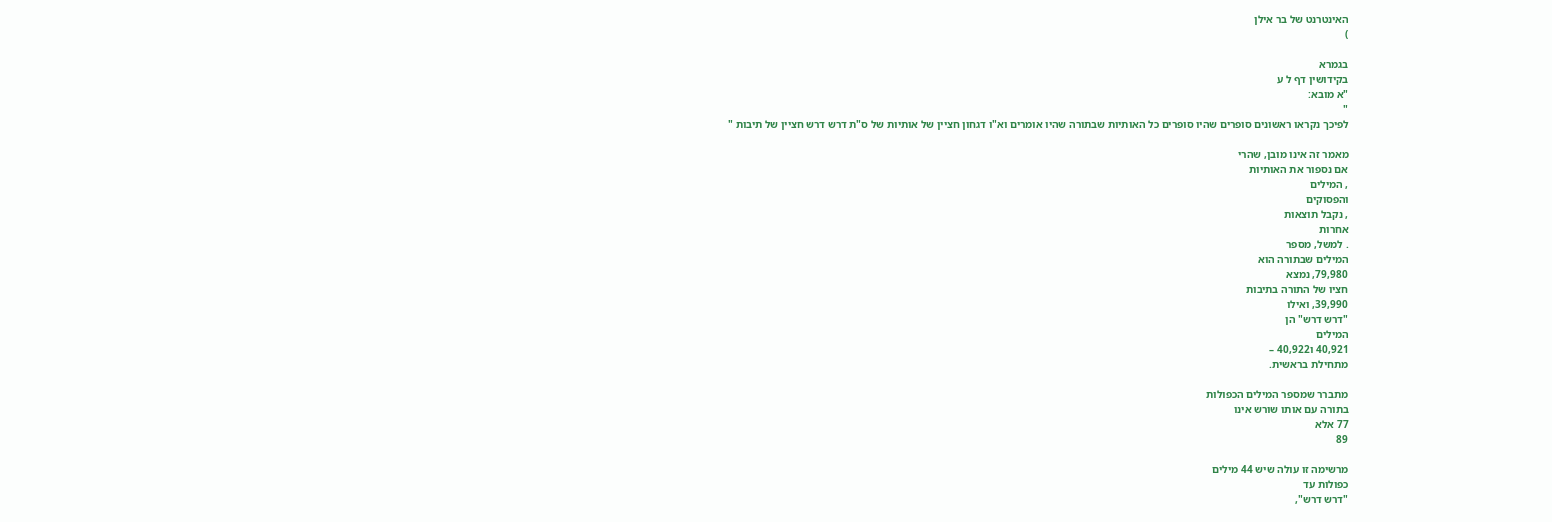האינטרנט של בר אילן
)

בגמרא
בקידושין דף ל ע
"א מובא:
"
לפיכך נקראו ראשונים סופרים שהיו סופרים כל האותיות שבתורה שהיו אומרים וא"ו דגחון חציין של אותיות של ס"ת דרש דרש חציין של תיבות "

מאמר זה אינו מובן, שהרי
אם נספור את האותיות
, המילים
והפסוקים
, נקבל תוצאות
אחרות
. למשל, מספר
המילים שבתורה הוא
79,980, נמצא
חציו של התורה בתיבות
39,990, ואילו
"דרש דרש" הן
המילים
40,921 ו40,922 –
מתחילת בראשית.

מתברר שמספר המילים הכפולות
בתורה עם אותו שורש אינו
77 אלא
89

מרשימה זו עולה שיש 44 מילים
כפולות עד
"דרש דרש",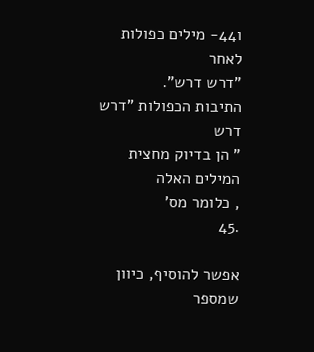ו44- מילים כפולות
לאחר
"דרש דרש".
התיבות הכפולות "דרש
דרש
" הן בדיוק מחצית
המילים האלה
, כלומר מס'
.45

אפשר להוסיף, כיוון
שמספר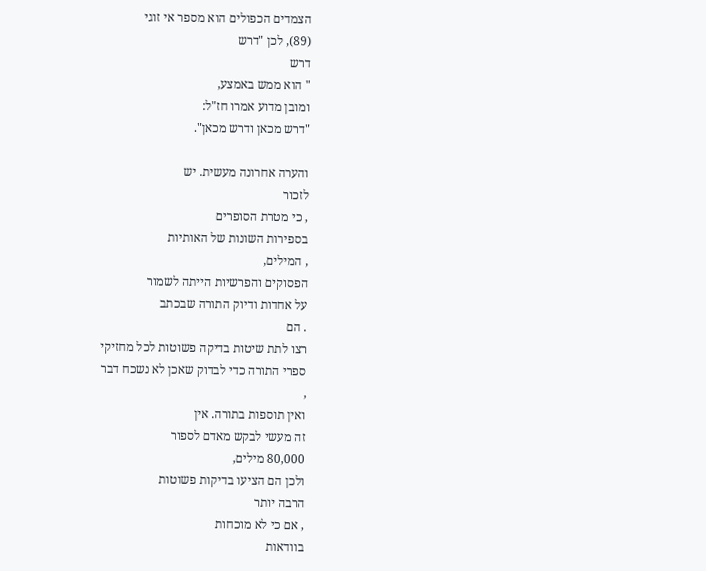הצמדים הכפולים הוא מספר אי זוגי
(89), לכן "דרש
דרש
" הוא ממש באמצע,
ומובן מדוע אמרו חז"ל:
"דרש מכאן ודרש מכאן".

והערה אחרונה מעשית. יש
לזכור
, כי מטרת הסופרים
בספירות השונות של האותיות
, המילים,
הפסוקים והפרשיות הייתה לשמור
על אחדות ודיוק התורה שבכתב
. הם
רצו לתת שיטות בדיקה פשוטות לכל מחזיקי
ספרי התורה כדי לבדוק שאכן לא נשכח דבר
,
ואין תוספות בתורה. אין
זה מעשי לבקש מאדם לספור
80,000 מילים,
ולכן הם הציעו בדיקות פשוטות
הרבה יותר
, אם כי לא מוכחות
בוודאות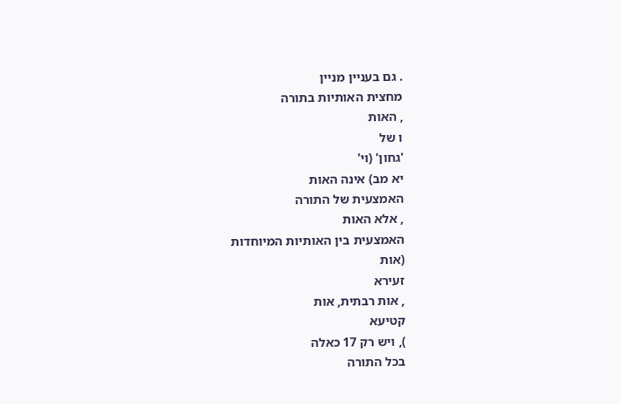. גם בעניין מניין
מחצית האותיות בתורה
, האות
ו של
'גחון' (וי'
יא מב) אינה האות
האמצעית של התורה
, אלא האות
האמצעית בין האותיות המיוחדות
(אות
זעירא
, אות רבתית, אות
קטיעא
), ויש רק 17 כאלה
בכל התורה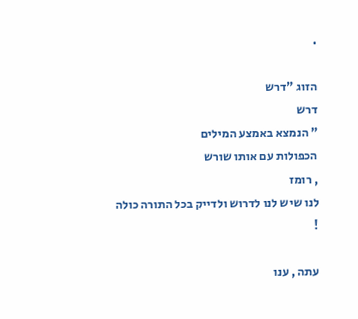.

הזוג "דרש
דרש
" הנמצא באמצע המילים
הכפולות עם אותו שורש
, רומז
לנו שיש לנו לדרוש ולדייק בכל התורה כולה
!

עתה , ענו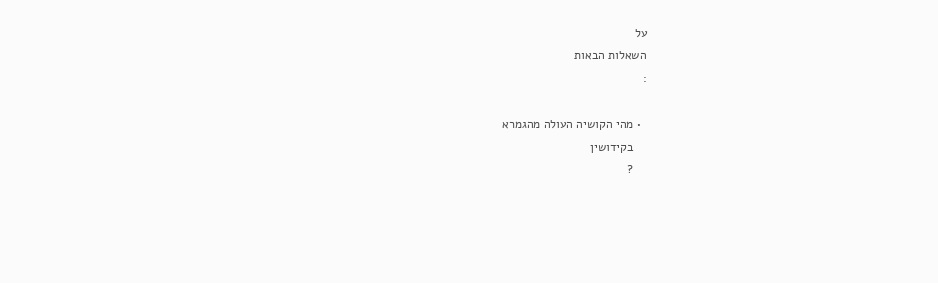על
השאלות הבאות
:

  • מהי הקושיה העולה מהגמרא
    בקידושין
    ?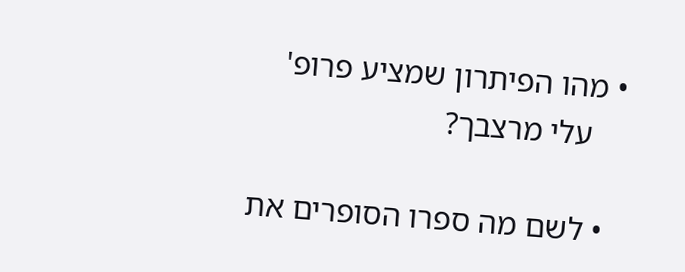• מהו הפיתרון שמציע פרופ'
    עלי מרצבך?

  • לשם מה ספרו הסופרים את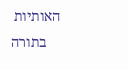האותיות
    בתורה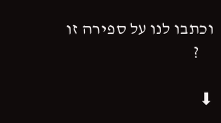וכתבו לנו על ספירה זו
    ?

⬇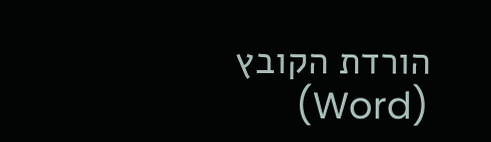הורדת הקובץ (Word)